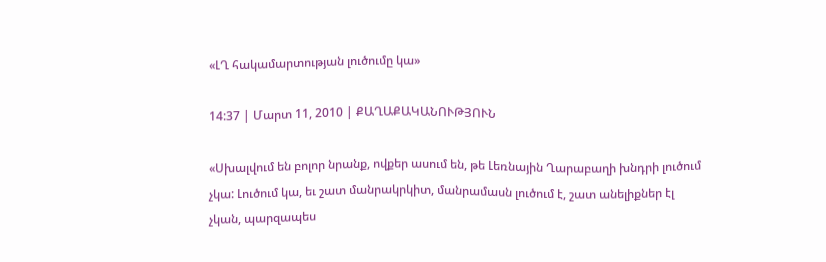«ԼՂ հակամարտության լուծումը կա»

14:37 | Մարտ 11, 2010 | ՔԱՂԱՔԱԿԱՆՈՒԹՅՈՒՆ

«Սխալվում են բոլոր նրանք, ովքեր ասում են, թե Լեռնային Ղարաբաղի խնդրի լուծում չկա: Լուծում կա, եւ շատ մանրակրկիտ, մանրամասն լուծում է, շատ անելիքներ էլ չկան, պարզապես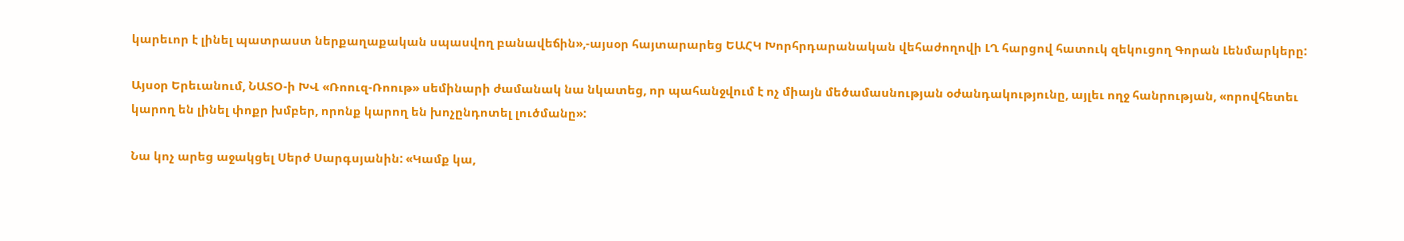կարեւոր է լինել պատրաստ ներքաղաքական սպասվող բանավեճին»,-այսօր հայտարարեց ԵԱՀԿ Խորհրդարանական վեհաժողովի ԼՂ հարցով հատուկ զեկուցող Գորան Լենմարկերը:

Այսօր Երեւանում, ՆԱՏՕ-ի ԽՎ «Ռոուզ-Ռոութ» սեմինարի ժամանակ նա նկատեց, որ պահանջվում է ոչ միայն մեծամասնության օժանդակությունը, այլեւ ողջ հանրության, «որովհետեւ կարող են լինել փոքր խմբեր, որոնք կարող են խոչընդոտել լուծմանը»:

Նա կոչ արեց աջակցել Սերժ Սարգսյանին: «Կամք կա,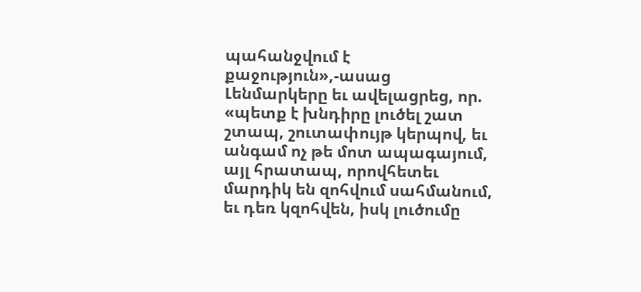պահանջվում է քաջություն»,-ասաց Լենմարկերը եւ ավելացրեց, որ. «պետք է խնդիրը լուծել շատ շտապ, շուտափույթ կերպով, եւ անգամ ոչ թե մոտ ապագայում, այլ հրատապ, որովհետեւ մարդիկ են զոհվում սահմանում, եւ դեռ կզոհվեն, իսկ լուծումը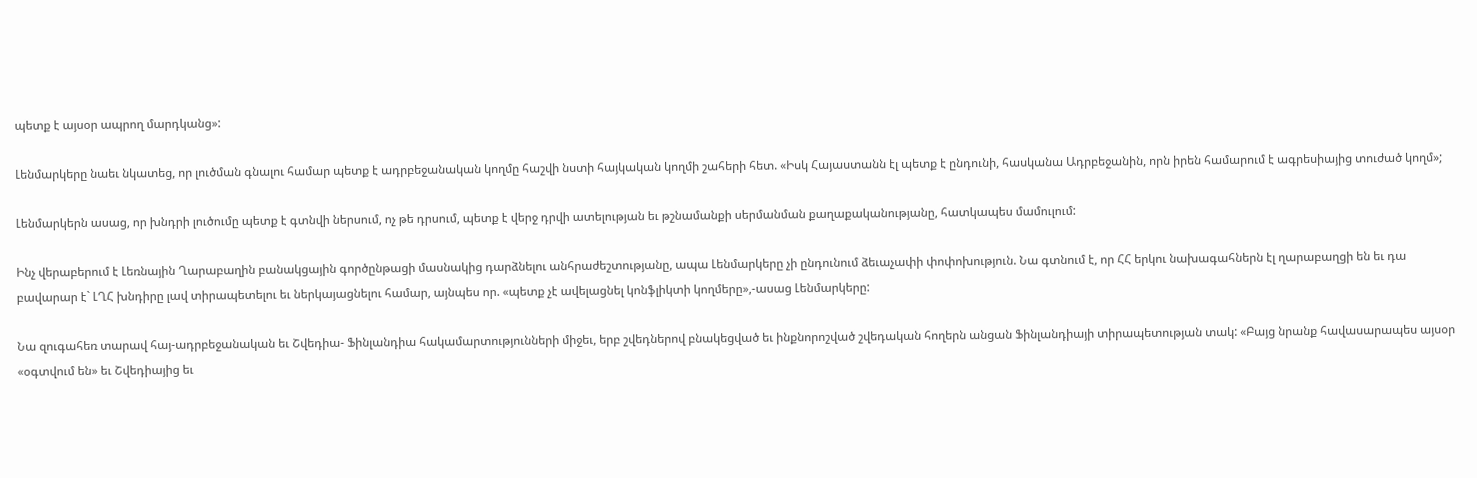պետք է այսօր ապրող մարդկանց»:

Լենմարկերը նաեւ նկատեց, որ լուծման գնալու համար պետք է ադրբեջանական կողմը հաշվի նստի հայկական կողմի շահերի հետ. «Իսկ Հայաստանն էլ պետք է ընդունի, հասկանա Ադրբեջանին, որն իրեն համարում է ագրեսիայից տուժած կողմ»;

Լենմարկերն ասաց, որ խնդրի լուծումը պետք է գտնվի ներսում, ոչ թե դրսում, պետք է վերջ դրվի ատելության եւ թշնամանքի սերմանման քաղաքականությանը, հատկապես մամուլում:

Ինչ վերաբերում է Լեռնային Ղարաբաղին բանակցային գործընթացի մասնակից դարձնելու անհրաժեշտությանը, ապա Լենմարկերը չի ընդունում ձեւաչափի փոփոխություն. Նա գտնում է, որ ՀՀ երկու նախագահներն էլ ղարաբաղցի են եւ դա բավարար է` ԼՂՀ խնդիրը լավ տիրապետելու եւ ներկայացնելու համար, այնպես որ. «պետք չէ ավելացնել կոնֆլիկտի կողմերը»,-ասաց Լենմարկերը:

Նա զուգահեռ տարավ հայ-ադրբեջանական եւ Շվեդիա- Ֆինլանդիա հակամարտությունների միջեւ, երբ շվեդներով բնակեցված եւ ինքնորոշված շվեդական հողերն անցան Ֆինլանդիայի տիրապետության տակ: «Բայց նրանք հավասարապես այսօր «օգտվում են» եւ Շվեդիայից եւ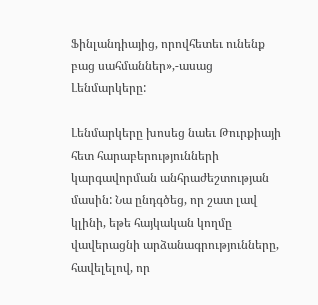Ֆինլանդիայից, որովհետեւ ունենք բաց սահմաններ»,-ասաց Լենմարկերը:

Լենմարկերը խոսեց նաեւ Թուրքիայի հետ հարաբերությունների կարգավորման անհրաժեշտության մասին: Նա ընդգծեց, որ շատ լավ կլինի, եթե հայկական կողմը վավերացնի արձանագրությունները, հավելելով, որ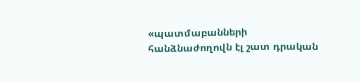«պատմաբանների հանձնաժողովն էլ շատ դրական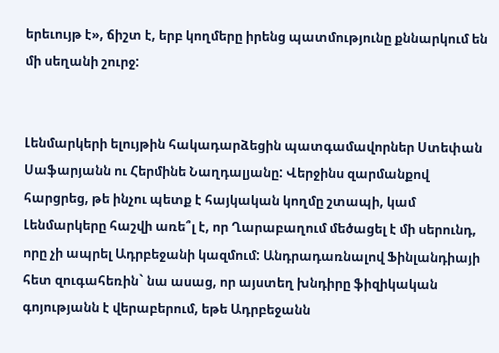երեւույթ է», ճիշտ է, երբ կողմերը իրենց պատմությունը քննարկում են մի սեղանի շուրջ:


Լենմարկերի ելույթին հակադարձեցին պատգամավորներ Ստեփան Սաֆարյանն ու Հերմինե Նաղդալյանը: Վերջինս զարմանքով հարցրեց, թե ինչու պետք է հայկական կողմը շտապի, կամ Լենմարկերը հաշվի առե՞լ է, որ Ղարաբաղում մեծացել է մի սերունդ, որը չի ապրել Ադրբեջանի կազմում: Անդրադառնալով Ֆինլանդիայի հետ զուգահեռին` նա ասաց, որ այստեղ խնդիրը ֆիզիկական գոյությանն է վերաբերում, եթե Ադրբեջանն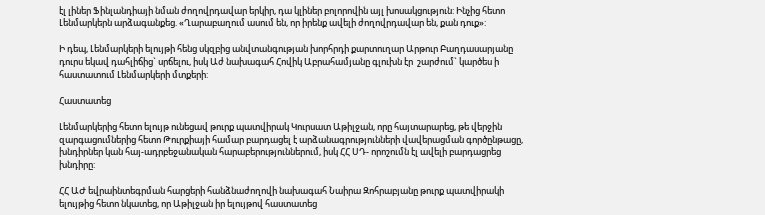էլ լիներ Ֆինլանդիայի նման ժողովրդավար երկիր, դա կլիներ բոլորովին այլ խոսակցություն: Ինչից հետո Լենմարկերն արձագանքեց. «Ղարաբաղում ասում են, որ իրենք ավելի ժողովրդավար են, քան դուք»:

Ի դեպ, Լենմարկերի ելույթի հենց սկզբից անվտանգության խորհրդի քարտուղար Արթուր Բաղդասարյանը դուրս եկավ դահլիճից` սրճելու, իսկ Աժ նախագահ Հովիկ Աբրահամյանը գլուխն էր  շարժում` կարծես ի հաստատում Լենմարկերի մտքերի:

Հաստատեց

Լենմարկերից հետո ելույթ ունեցավ թուրք պատվիրակ Կուրսատ Աթիլջան, որը հայտարարեց, թե վերջին զարգացումներից հետո Թուրքիայի համար բարդացել է արձանագրությունների վավերացման գործընթացը, խնդիրներ կան հայ-ադրբեջանական հարաբերություններում, իսկ ՀՀ ՍԴ- որոշումն էլ ավելի բարդացրեց խնդիրը:

ՀՀ ԱԺ եվրաինտեգրման հարցերի հանձնաժողովի նախագահ Նաիրա Զոհրաբյանը թուրք պատվիրակի ելույթից հետո նկատեց, որ Աթիլջան իր ելույթով հաստատեց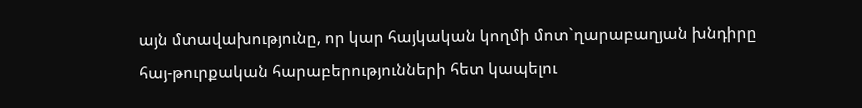այն մտավախությունը, որ կար հայկական կողմի մոտ`ղարաբաղյան խնդիրը հայ-թուրքական հարաբերությունների հետ կապելու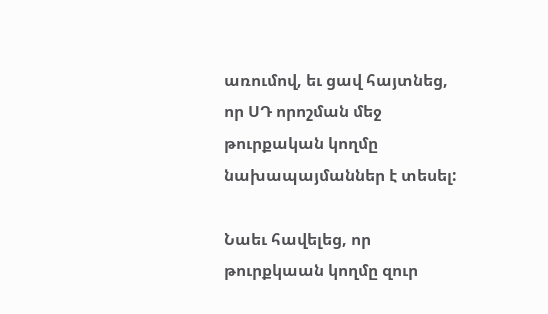առումով, եւ ցավ հայտնեց, որ ՍԴ որոշման մեջ թուրքական կողմը նախապայմաններ է տեսել:

Նաեւ հավելեց, որ թուրքկաան կողմը զուր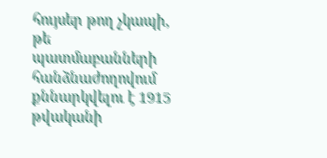հույսեր թող չկապի, թե պատմաբանների հանձնաժողովում քննարկվելու է 1915 թվականի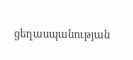ցեղասպանության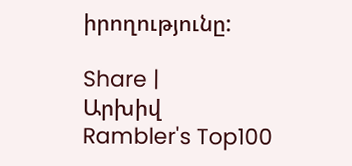իրողությունը:

Share |
Արխիվ
Rambler's Top100